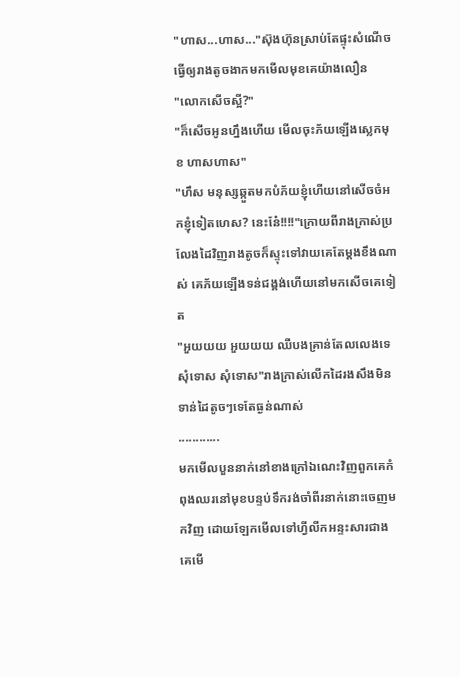"ហាស...ហាស..."ស៊ុងហ៊ុនស្រាប់តែផ្ទុះសំណើចធ្វើឲ្យរាងតូចងាកមកមើលមុខគេយ៉ាងលឿន
"លោកសើចស្អី?"
"ក៏សើចអូនហ្នឹងហើយ មើលចុះភ័យឡើងស្លេកមុខ ហាសហាស"
"ហឹស មនុស្សឆ្កួតមកបំភ័យខ្ញុំហើយនៅសើចចំអកខ្ញុំទៀតហេស? នេះនែ៎!!!!"ក្រោយពីរាងក្រាស់ប្រលែងដៃវិញរាងតូចក៏ស្ទុះទៅវាយគេតែម្ដងខឹងណាស់ គេភ័យឡើងទន់ជង្គង់ហើយនៅមកសើចគេទៀត
"អួយយយ អួយយយ ឈឺបងគ្រាន់តែលលេងទេ សុំទោស សុំទោស"រាងក្រាស់លើកដៃរងសឹងមិនទាន់ដៃតូចៗទេតែធ្ងន់ណាស់
............
មកមើលបួននាក់នៅខាងក្រៅឯណេះវិញពួកគេកំពុងឈរនៅមុខបន្ទប់ទឹករង់ចាំពីរនាក់នោះចេញមកវិញ ដោយឡែកមើលទៅហ្វីលីកអន្ទះសារជាងគេមើ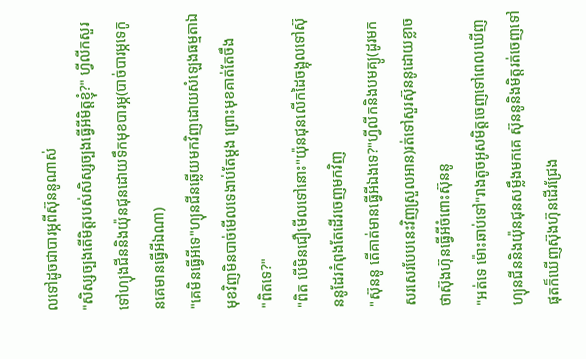លទៅដូចជាបារម្ភពីស៊ុននូណាស់
"សិស្សច្បងតើមិត្តរបស់សិស្សច្បងធ្វើអីមិត្តខ្ញុំ?" ហ្វីលីកសួរទៅហ្យុងជីននិងយ៉ុនជុនដោយទឹកមុខបារម្ភ(បាច់បារម្ភទេកូនគេមានធ្វើអីឯណា)
"គេមិនធ្វើអីទេ"ហ្យុនជីនឆ្លើយមកវិញដោយសំឡេងធម្មតាឯមុខវិញមិនបាច់មើលទេងាប់តែម្ដង ព្រោះមុខគាត់តែចឹង
"ពិតទេ?"
"ពិត បើមិនជឿមើលទៅនោះ"យ៉ុនជុនលើកដៃចង្អុលទៅស៊ុននូដែរកំពុងតែដើរចេញមកវិញ
"ស៊ុននូ តើគាត់មានធ្វើអីឯងទេ?"ហ្វីលីកនិងបមគ្យូ(ដូរមកសរសេរបែបនេះវិញស្រួលអាន)រត់ទៅសួរស៊ុននូដោយខ្លាចថាស៊ុងហ៊ុនធ្វើអីចំពោះស៊ុននូ
"អត់ទេ ម៉ោះឆាប់ទៅ"រាងតូចអូសមិត្តចេញទៅពេលឃើញហ្យុនជីននិងយ៉ុនជុនសម្លឹងមកគេ ស៊ុននូនិងមិត្តរត់ចេញទៅផុតក៏ឃើញស៊ុងហ៊ុនដើរជ្រែង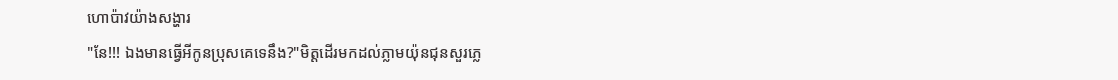ហោប៉ាវយ៉ាងសង្ហារ
"នែ!!! ឯងមានធ្វើអីកូនប្រុសគេទេនឹង?"មិត្តដើរមកដល់ភ្លាមយ៉ុនជុនសួរភ្លេ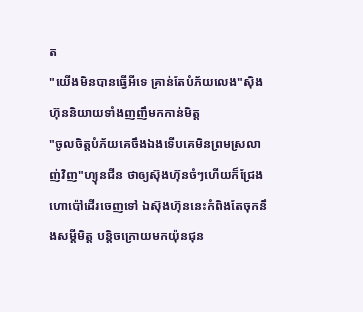ត
"យើងមិនបានធ្វើអីទេ គ្រាន់តែបំភ័យលេង"ស៊ិងហ៊ុននិយាយទាំងញញឹមកកាន់មិត្ត
"ចូលចិត្តបំភ័យគេចឹងឯងទើបគេមិនព្រមស្រលាញ់វិញ"ហ្យុនជីន ថាឲ្យស៊ុងហ៊ុនចំៗហើយក៏ជ្រែងហោប៉ៅដើរចេញទៅ ឯស៊ុងហ៊ុននេះកំពិងតែចុកនឹងសម្ដីមិត្ត បន្តិចក្រោយមកយ៉ុនជុន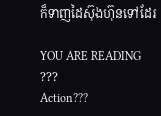ក៏ទាញដៃស៊ុងហ៊ុនទៅដែរ

YOU ARE READING
???
Action???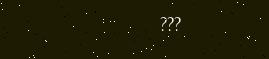???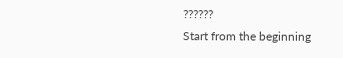??????
Start from the beginning